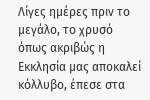Λίγες ημέρες πριν το μεγάλο, το χρυσό όπως ακριβώς η Εκκλησία μας αποκαλεί κόλλυβο, έπεσε στα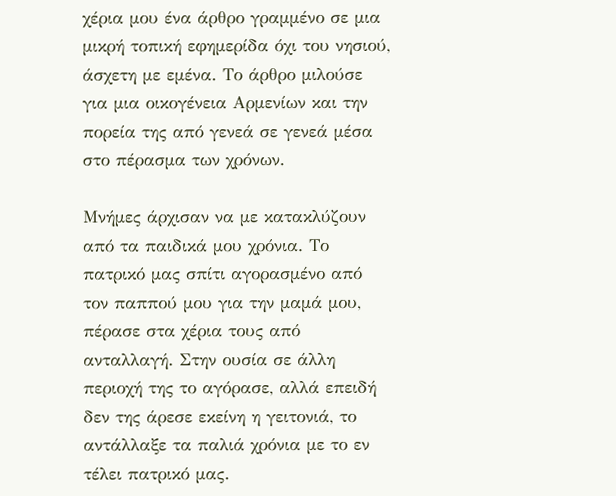χέρια μου ένα άρθρο γραμμένο σε μια μικρή τοπική εφημερίδα όχι του νησιού, άσχετη με εμένα. Το άρθρο μιλούσε για μια οικογένεια Αρμενίων και την πορεία της από γενεά σε γενεά μέσα στο πέρασμα των χρόνων.

Μνήμες άρχισαν να με κατακλύζουν από τα παιδικά μου χρόνια. Το πατρικό μας σπίτι αγορασμένο από τον παππού μου για την μαμά μου, πέρασε στα χέρια τους από ανταλλαγή. Στην ουσία σε άλλη περιοχή της το αγόρασε, αλλά επειδή δεν της άρεσε εκείνη η γειτονιά, το αντάλλαξε τα παλιά χρόνια με το εν τέλει πατρικό μας.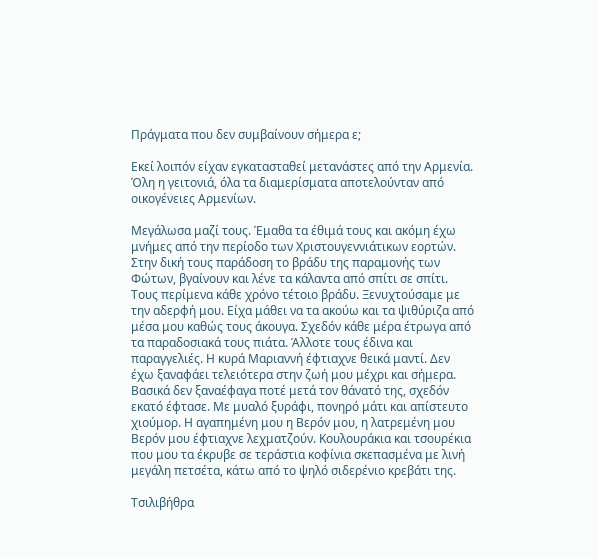Πράγματα που δεν συμβαίνουν σήμερα ε;

Εκεί λοιπόν είχαν εγκατασταθεί μετανάστες από την Αρμενία. Όλη η γειτονιά, όλα τα διαμερίσματα αποτελούνταν από οικογένειες Αρμενίων.

Μεγάλωσα μαζί τους. Έμαθα τα έθιμά τους και ακόμη έχω μνήμες από την περίοδο των Χριστουγεννιάτικων εορτών. Στην δική τους παράδοση το βράδυ της παραμονής των Φώτων, βγαίνουν και λένε τα κάλαντα από σπίτι σε σπίτι. Τους περίμενα κάθε χρόνο τέτοιο βράδυ. Ξενυχτούσαμε με την αδερφή μου. Είχα μάθει να τα ακούω και τα ψιθύριζα από μέσα μου καθώς τους άκουγα. Σχεδόν κάθε μέρα έτρωγα από τα παραδοσιακά τους πιάτα. Άλλοτε τους έδινα και παραγγελιές. Η κυρά Μαριαννή έφτιαχνε θεικά μαντί. Δεν έχω ξαναφάει τελειότερα στην ζωή μου μέχρι και σήμερα. Βασικά δεν ξαναέφαγα ποτέ μετά τον θάνατό της, σχεδόν εκατό έφτασε. Με μυαλό ξυράφι, πονηρό μάτι και απίστευτο χιούμορ. Η αγαπημένη μου η Βερόν μου, η λατρεμένη μου Βερόν μου έφτιαχνε λεχματζούν. Κουλουράκια και τσουρέκια που μου τα έκρυβε σε τεράστια κοφίνια σκεπασμένα με λινή μεγάλη πετσέτα, κάτω από το ψηλό σιδερένιο κρεβάτι της.

Τσιλιβήθρα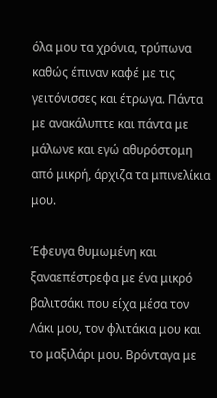όλα μου τα χρόνια, τρύπωνα καθώς έπιναν καφέ με τις γειτόνισσες και έτρωγα. Πάντα με ανακάλυπτε και πάντα με μάλωνε και εγώ αθυρόστομη από μικρή, άρχιζα τα μπινελίκια μου.

Έφευγα θυμωμένη και ξαναεπέστρεφα με ένα μικρό βαλιτσάκι που είχα μέσα τον Λάκι μου, τον φλιτάκια μου και το μαξιλάρι μου. Βρόνταγα με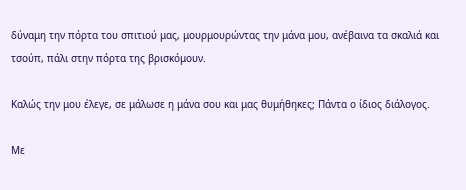δύναμη την πόρτα του σπιτιού μας, μουρμουρώντας την μάνα μου, ανέβαινα τα σκαλιά και τσούπ, πάλι στην πόρτα της βρισκόμουν.

Καλώς την μου έλεγε, σε μάλωσε η μάνα σου και μας θυμήθηκες; Πάντα ο ίδιος διάλογος.

Με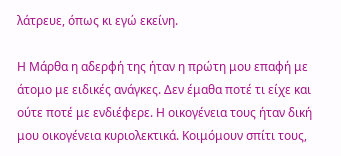λάτρευε, όπως κι εγώ εκείνη.

Η Μάρθα η αδερφή της ήταν η πρώτη μου επαφή με άτομο με ειδικές ανάγκες. Δεν έμαθα ποτέ τι είχε και ούτε ποτέ με ενδιέφερε. Η οικογένεια τους ήταν δική μου οικογένεια κυριολεκτικά. Κοιμόμουν σπίτι τους,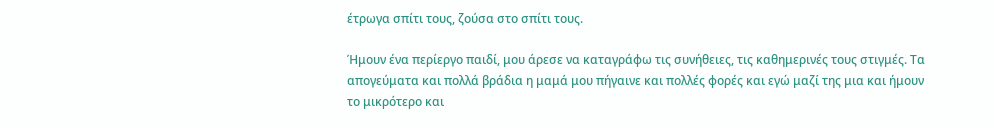έτρωγα σπίτι τους, ζούσα στο σπίτι τους.

Ήμουν ένα περίεργο παιδί, μου άρεσε να καταγράφω τις συνήθειες, τις καθημερινές τους στιγμές. Τα απογεύματα και πολλά βράδια η μαμά μου πήγαινε και πολλές φορές και εγώ μαζί της μια και ήμουν το μικρότερο και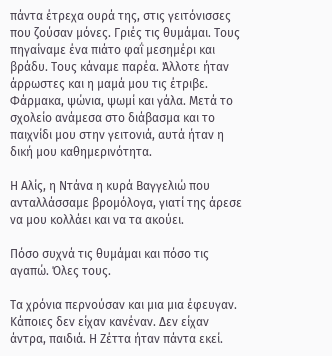πάντα έτρεχα ουρά της, στις γειτόνισσες που ζούσαν μόνες. Γριές τις θυμάμαι. Τους πηγαίναμε ένα πιάτο φαΐ μεσημέρι και βράδυ. Τους κάναμε παρέα. Άλλοτε ήταν άρρωστες και η μαμά μου τις έτριβε. Φάρμακα, ψώνια, ψωμί και γάλα. Μετά το σχολείο ανάμεσα στο διάβασμα και το παιχνίδι μου στην γειτονιά, αυτά ήταν η δική μου καθημερινότητα.

Η Αλίς, η Ντάνα η κυρά Βαγγελιώ που ανταλλάσσαμε βρομόλογα, γιατί της άρεσε να μου κολλάει και να τα ακούει.

Πόσο συχνά τις θυμάμαι και πόσο τις αγαπώ. Όλες τους.

Τα χρόνια περνούσαν και μια μια έφευγαν. Κάποιες δεν είχαν κανέναν. Δεν είχαν άντρα, παιδιά. Η Ζέττα ήταν πάντα εκεί.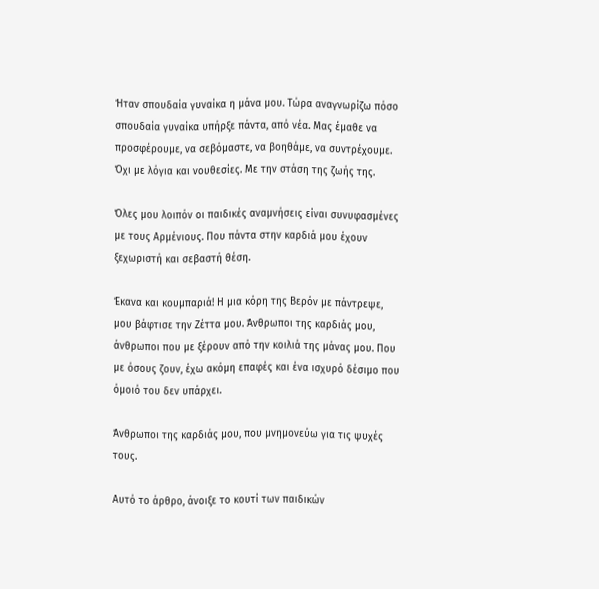Ήταν σπουδαία γυναίκα η μάνα μου. Τώρα αναγνωρίζω πόσο σπουδαία γυναίκα υπήρξε πάντα, από νέα. Μας έμαθε να προσφέρουμε, να σεβόμαστε, να βοηθάμε, να συντρέχουμε. Όχι με λόγια και νουθεσίες. Με την στάση της ζωής της.

Όλες μου λοιπόν οι παιδικές αναμνήσεις είναι συνυφασμένες με τους Αρμένιους. Που πάντα στην καρδιά μου έχουν ξεχωριστή και σεβαστή θέση.

Έκανα και κουμπαριά! Η μια κόρη της Βερόν με πάντρεψε, μου βάφτισε την Ζέττα μου. Άνθρωποι της καρδιάς μου, άνθρωποι που με ξέρουν από την κοιλιά της μάνας μου. Που με όσους ζουν, έχω ακόμη επαφές και ένα ισχυρό δέσιμο που όμοιό του δεν υπάρχει.

Άνθρωποι της καρδιάς μου, που μνημονεύω για τις ψυχές τους.

Αυτό το άρθρο, άνοιξε το κουτί των παιδικών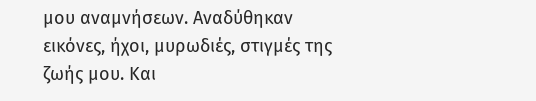μου αναμνήσεων. Αναδύθηκαν εικόνες, ήχοι, μυρωδιές, στιγμές της ζωής μου. Και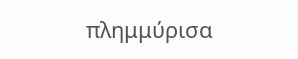πλημμύρισα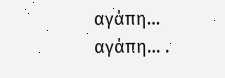αγάπη… αγάπη… .